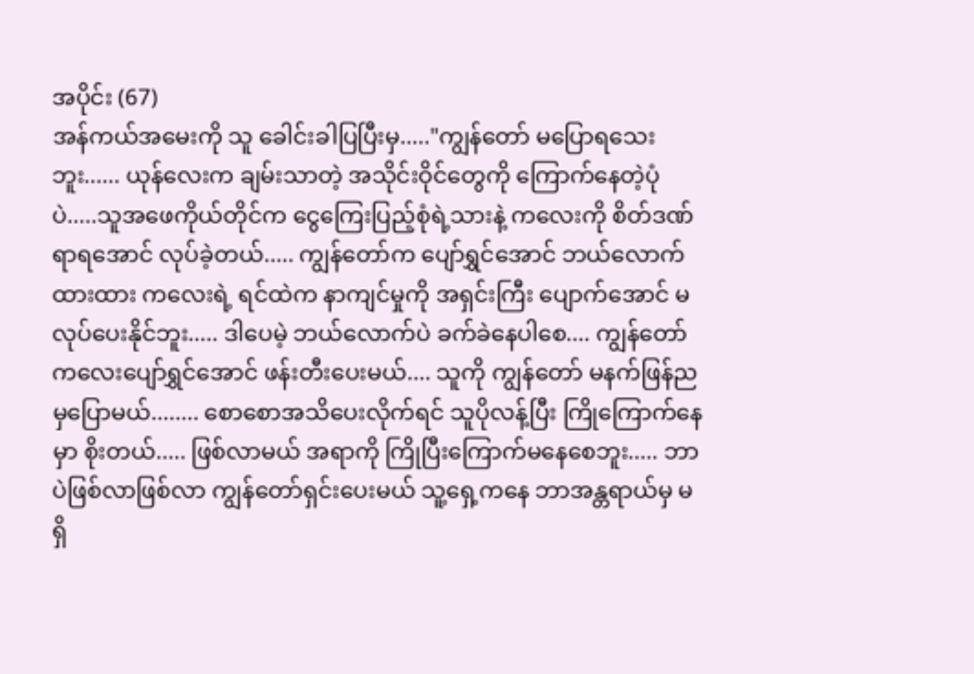အပိုင်း (67)
အန်ကယ်အမေးကို သူ ခေါင်းခါပြပြီးမှ....."ကျွန်တော် မပြောရသေးဘူး...... ယုန်လေးက ချမ်းသာတဲ့ အသိုင်းဝိုင်တွေကို ကြောက်နေတဲ့ပုံပဲ.....သူအဖေကိုယ်တိုင်က ငွေကြေးပြည့်စုံရဲ့သားနဲ့ ကလေးကို စိတ်ဒဏ်ရာရအောင် လုပ်ခဲ့တယ်..... ကျွန်တော်က ပျော်ရွှင်အောင် ဘယ်လောက် ထားထား ကလေးရဲ့ ရင်ထဲက နာကျင်မှုကို အရှင်းကြီး ပျောက်အောင် မလုပ်ပေးနိုင်ဘူး..... ဒါပေမဲ့ ဘယ်လောက်ပဲ ခက်ခဲနေပါစေ.... ကျွန်တော် ကလေးပျော်ရွှင်အောင် ဖန်းတီးပေးမယ်.... သူကို ကျွန်တော် မနက်ဖြန်ညမှပြောမယ်........ စောစောအသိပေးလိုက်ရင် သူပိုလန့်ပြီး ကြိုကြောက်နေမှာ စိုးတယ်..... ဖြစ်လာမယ် အရာကို ကြိုပြီးကြောက်မနေစေဘူး..... ဘာပဲဖြစ်လာဖြစ်လာ ကျွန်တော်ရှင်းပေးမယ် သူ့ရှေ့ကနေ ဘာအန္တရာယ်မှ မရှိ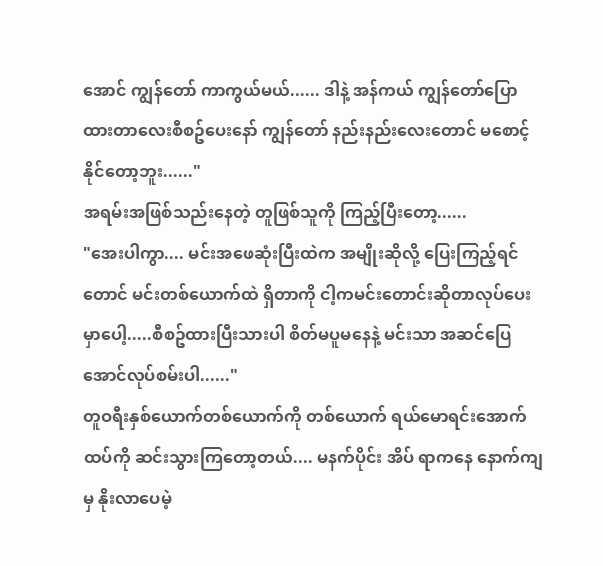အောင် ကျွန်တော် ကာကွယ်မယ်...... ဒါနဲ့ အန်ကယ် ကျွန်တော်ပြောထားတာလေးစီစဥ်ပေးနော် ကျွန်တော် နည်းနည်းလေးတောင် မစောင့်နိုင်တော့ဘူး......"
အရမ်းအဖြစ်သည်းနေတဲ့ တူဖြစ်သူကို ကြည့်ပြီးတော့......
"အေးပါကွာ.... မင်းအဖေဆုံးပြီးထဲက အမျိုးဆိုလို့ ပြေးကြည့်ရင်တောင် မင်းတစ်ယောက်ထဲ ရှိတာကို ငါ့ကမင်းတောင်းဆိုတာလုပ်ပေးမှာပေါ့.....စီစဥ်ထားပြီးသားပါ စိတ်မပူမနေနဲ့ မင်းသာ အဆင်ပြေအောင်လုပ်စမ်းပါ......"
တူဝရီးနှစ်ယောက်တစ်ယောက်ကို တစ်ယောက် ရယ်မောရင်းအောက်ထပ်ကို ဆင်းသွားကြတော့တယ်.... မနက်ပိုင်း အိပ် ရာကနေ နောက်ကျမှ နိုးလာပေမဲ့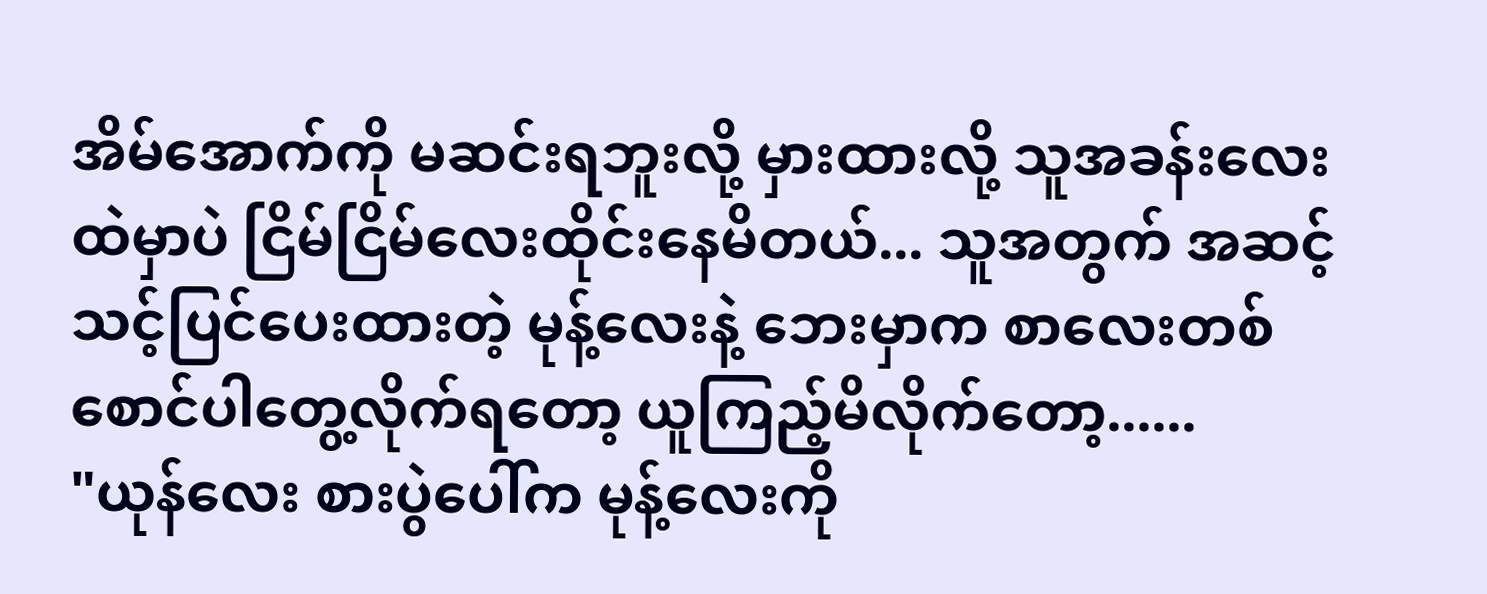အိမ်အောက်ကို မဆင်းရဘူးလို့ မှားထားလို့ သူအခန်းလေးထဲမှာပဲ ငြိမ်ငြိမ်လေးထိုင်းနေမိတယ်... သူအတွက် အဆင့်သင့်ပြင်ပေးထားတဲ့ မုန့်လေးနဲ့ ဘေးမှာက စာလေးတစ်စောင်ပါတွေ့လိုက်ရတော့ ယူကြည့်မိလိုက်တော့......
"ယုန်လေး စားပွဲပေါ်က မုန့်လေးကို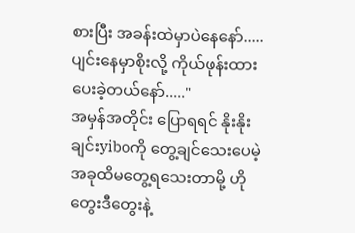စားပြီး အခန်းထဲမှာပဲနေနော်..... ပျင်းနေမှာစိုးလို့ ကိုယ်ဖုန်းထားပေးခဲ့တယ်နော်....."
အမှန်အတိုင်း ပြောရရင် နိုးနိုးချင်းyiboကို တွေ့ချင်သေးပေမဲ့ အခုထိမတွေ့ရသေးတာမို့ ဟိုတွေးဒီတွေးနဲ့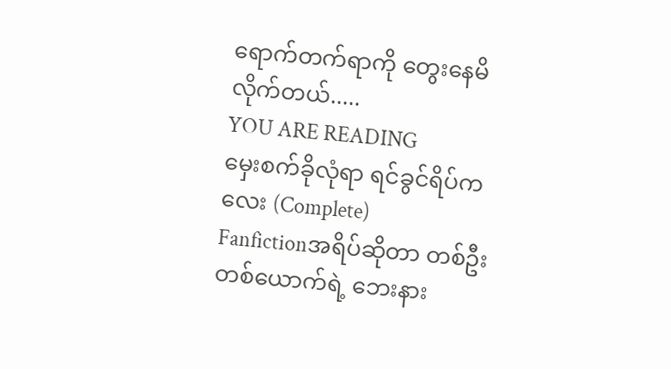ရောက်တက်ရာကို တွေးနေမိလိုက်တယ်.....
YOU ARE READING
မှေးစက်ခိုလုံရာ ရင်ခွင်ရိပ်ကလေး (Complete)
Fanfictionအရိပ်ဆိုတာ တစ်ဦးတစ်ယောက်ရဲ့ ဘေးနား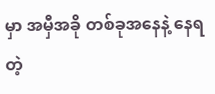မှာ အမှီအခို တစ်ခုအနေနဲ့ နေရတဲ့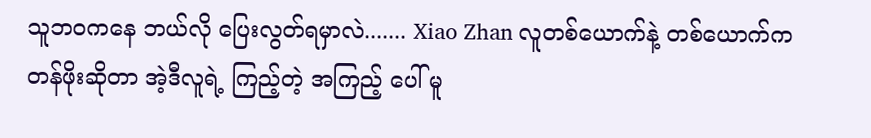သူဘဝကနေ ဘယ်လို ပြေးလွတ်ရမှာလဲ....... Xiao Zhan လူတစ်ယောက်နဲ့ တစ်ယောက်က တန်ဖိုးဆိုတာ အဲ့ဒီလူရဲ့ ကြည့်တဲ့ အကြည့် ပေါ် မူ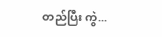တည်ပြီး ကွဲ...